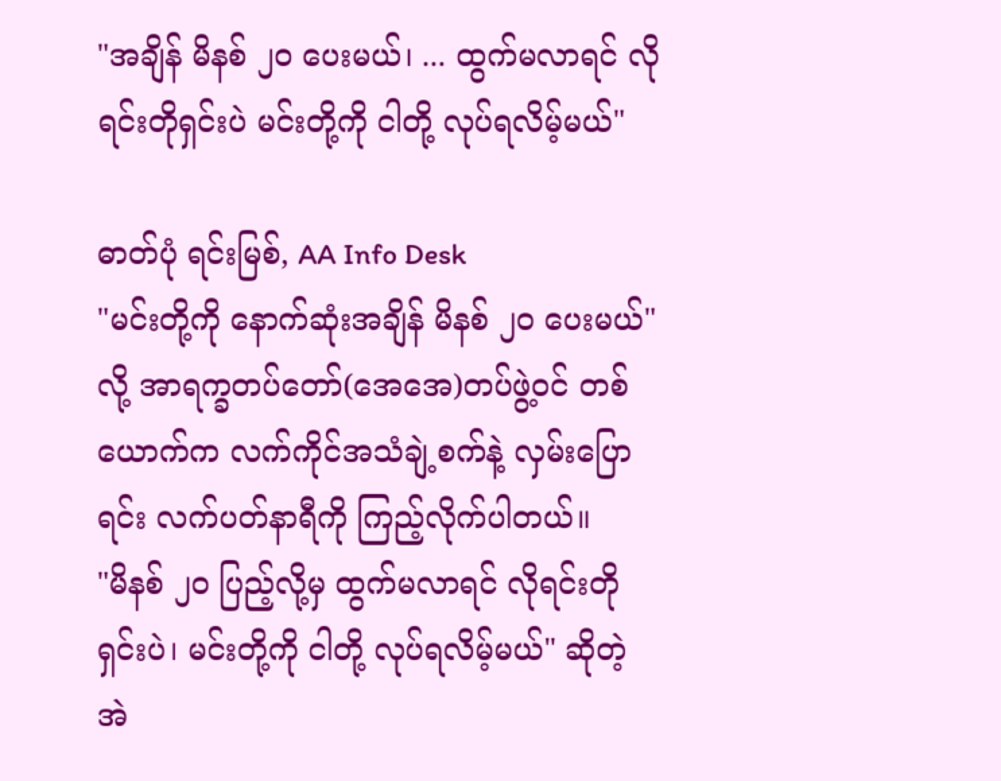"အချိန် မိနစ် ၂၀ ပေးမယ်၊ ... ထွက်မလာရင် လိုရင်းတိုရှင်းပဲ မင်းတို့ကို ငါတို့ လုပ်ရလိမ့်မယ်"

ဓာတ်ပုံ ရင်းမြစ်, AA Info Desk
"မင်းတို့ကို နောက်ဆုံးအချိန် မိနစ် ၂၀ ပေးမယ်" လို့ အာရက္ခတပ်တော်(အေအေ)တပ်ဖွဲ့ဝင် တစ်ယောက်က လက်ကိုင်အသံချဲ့စက်နဲ့ လှမ်းပြောရင်း လက်ပတ်နာရီကို ကြည့်လိုက်ပါတယ်။
"မိနစ် ၂၀ ပြည့်လို့မှ ထွက်မလာရင် လိုရင်းတိုရှင်းပဲ၊ မင်းတို့ကို ငါတို့ လုပ်ရလိမ့်မယ်" ဆိုတဲ့ အဲ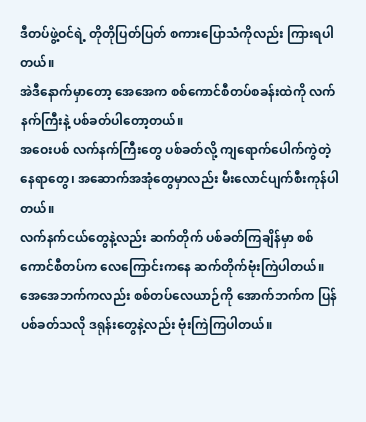ဒီတပ်ဖွဲ့ဝင်ရဲ့ တိုတိုပြတ်ပြတ် စကားပြောသံကိုလည်း ကြားရပါတယ်။
အဲဒီနောက်မှာတော့ အေအေက စစ်ကောင်စီတပ်စခန်းထဲကို လက်နက်ကြီးနဲ့ ပစ်ခတ်ပါတော့တယ်။
အဝေးပစ် လက်နက်ကြီးတွေ ပစ်ခတ်လို့ ကျရောက်ပေါက်ကွဲတဲ့နေရာတွေ၊ အဆောက်အအုံတွေမှာလည်း မီးလောင်ပျက်စီးကုန်ပါတယ်။
လက်နက်ငယ်တွေနဲ့လည်း ဆက်တိုက် ပစ်ခတ်ကြချိန်မှာ စစ်ကောင်စီတပ်က လေကြောင်းကနေ ဆက်တိုက်ဗုံးကြဲပါတယ်။ အေအေဘက်ကလည်း စစ်တပ်လေယာဉ်ကို အောက်ဘက်က ပြန်ပစ်ခတ်သလို ဒရုန်းတွေနဲ့လည်း ဗုံးကြဲကြပါတယ်။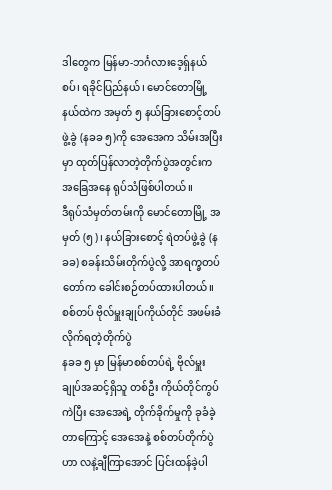ဒါတွေက မြန်မာ-ဘင်္ဂလားဒေ့ရှ်နယ်စပ်၊ ရခိုင်ပြည်နယ်၊ မောင်တောမြို့နယ်ထဲက အမှတ် ၅ နယ်ခြားစောင့်တပ်ဖွဲ့ခွဲ (နခခ ၅)ကို အေအေက သိမ်းအပြီးမှာ ထုတ်ပြန်လာတဲ့တိုက်ပွဲအတွင်းက အခြေအနေ ရုပ်သံဖြစ်ပါတယ်။
ဒီရုပ်သံမှတ်တမ်းကို မောင်တောမြို့ အမှတ် (၅)၊ နယ်ခြားစောင့် ရဲတပ်ဖွဲ့ခွဲ (နခခ) စခန်းသိမ်းတိုက်ပွဲလို့ အာရက္ခတပ်တော်က ခေါင်းစဉ်တပ်ထားပါတယ်။
စစ်တပ် ဗိုလ်မှူးချုပ်ကိုယ်တိုင် အဖမ်းခံလိုက်ရတဲ့တိုက်ပွဲ
နခခ ၅ မှာ မြန်မာစစ်တပ်ရဲ့ ဗိုလ်မှူးချုပ်အဆင့်ရှိသူ တစ်ဦး ကိုယ်တိုင်ကွပ်ကဲပြီး အေအေရဲ့ တိုက်ခိုက်မှုကို ခုခံခဲ့တာကြောင့် အေအေနဲ့ စစ်တပ်တိုက်ပွဲဟာ လနဲ့ချီကြာအောင် ပြင်းထန်ခဲ့ပါ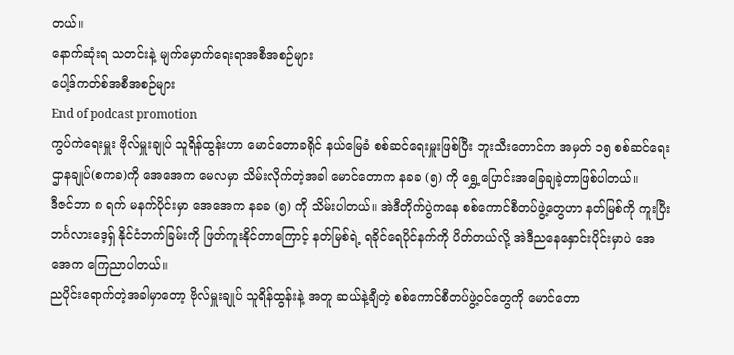တယ်။
နောက်ဆုံးရ သတင်းနဲ့ မျက်မှောက်ရေးရာအစီအစဉ်များ
ပေါ့ဒ်ကတ်စ်အစီအစဉ်များ
End of podcast promotion
ကွပ်ကဲရေးမှူး ဗိုလ်မှူးချုပ် သူရိန်ထွန်းဟာ မောင်တောခရိုင် နယ်မြေခံ စစ်ဆင်ရေးမှူးဖြစ်ပြီး ဘူးသီးတောင်က အမှတ် ၁၅ စစ်ဆင်ရေးဌာနချုပ်(စကခ)ကို အေအေက မေလမှာ သိမ်းလိုက်တဲ့အခါ မောင်တောက နခခ (၅) ကို ရွှေ့ပြောင်းအခြေချခဲ့တာဖြစ်ပါတယ်။
ဒီဇင်ဘာ ၈ ရက် မနက်ပိုင်းမှာ အေအေက နခခ (၅) ကို သိမ်းပါတယ်။ အဲဒီတိုက်ပွဲကနေ စစ်ကောင်စီတပ်ဖွဲ့တွေဟာ နတ်မြစ်ကို ကူးပြီး ဘင်္ဂလားဒေ့ရှ် နိုင်ငံဘက်ခြမ်းကို ဖြတ်ကူးနိုင်တာကြောင့် နတ်မြစ်ရဲ့ ရခိုင်ရေပိုင်နက်ကို ပိတ်တယ်လို့ အဲဒီညနေနှောင်းပိုင်းမှာပဲ အေအေက ကြေညာပါတယ်။
ညပိုင်းရောက်တဲ့အခါမှာတော့ ဗိုလ်မှူးချုပ် သူရိန်ထွန်းနဲ့ အတူ ဆယ်နဲ့ချီတဲ့ စစ်ကောင်စီတပ်ဖွဲ့ဝင်တွေကို မောင်တော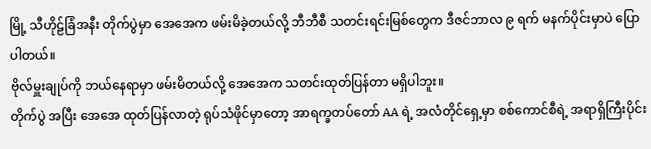မြို့ သီဟိုဠ်ခြံအနီး တိုက်ပွဲမှာ အေအေက ဖမ်းမိခဲ့တယ်လို့ ဘီဘီစီ သတင်းရင်းမြစ်တွေက ဒီဇင်ဘာလ ၉ ရက် မနက်ပိုင်းမှာပဲ ပြောပါတယ်။
ဗိုလ်မှူးချုပ်ကို ဘယ်နေရာမှာ ဖမ်းမိတယ်လို့ အေအေက သတင်းထုတ်ပြန်တာ မရှိပါဘူး။
တိုက်ပွဲ အပြီး အေအေ ထုတ်ပြန်လာတဲ့ ရုပ်သံဖိုင်မှာတော့ အာရက္ခတပ်တော် AA ရဲ့ အလံတိုင်ရှေ့မှာ စစ်ကောင်စီရဲ့ အရာရှိကြီးပိုင်း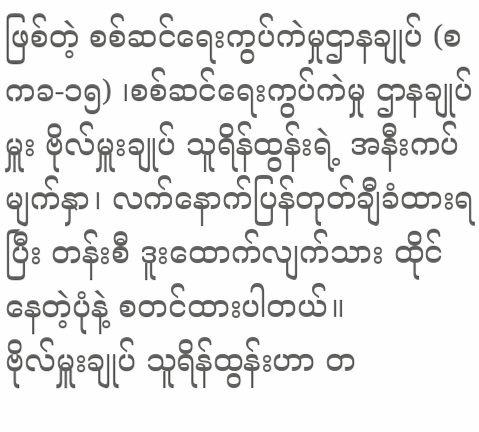ဖြစ်တဲ့ စစ်ဆင်ရေးကွပ်ကဲမှုဌာနချုပ် (စကခ-၁၅) ၊စစ်ဆင်ရေးကွပ်ကဲမှု ဌာနချုပ်မှူး ဗိုလ်မှူးချုပ် သူရိန်ထွန်းရဲ့ အနီးကပ်မျက်နှာ၊ လက်နောက်ပြန်တုတ်ချီခံထားရပြီး တန်းစီ ဒူးထောက်လျက်သား ထိုင်နေတဲ့ပုံနဲ့ စတင်ထားပါတယ်။
ဗိုလ်မှူးချုပ် သူရိန်ထွန်းဟာ တ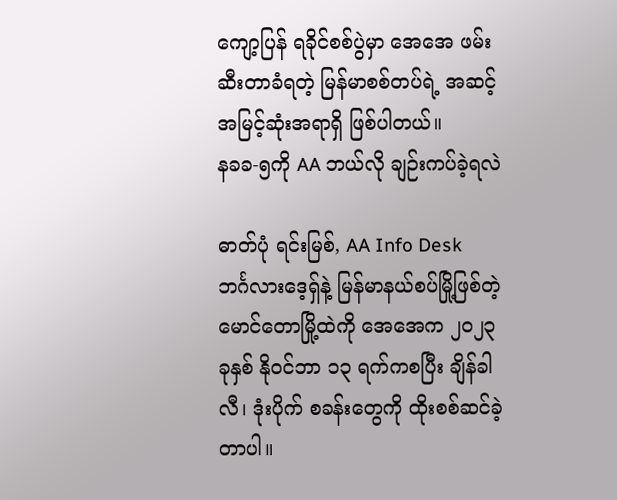ကျော့ပြန် ရခိုင်စစ်ပွဲမှာ အေအေ ဖမ်းဆီးတာခံရတဲ့ မြန်မာစစ်တပ်ရဲ့ အဆင့်အမြင့်ဆုံးအရာရှိ ဖြစ်ပါတယ်။
နခခ-၅ကို AA ဘယ်လို ချဉ်းကပ်ခဲ့ရလဲ

ဓာတ်ပုံ ရင်းမြစ်, AA Info Desk
ဘင်္ဂလားဒေ့ရှ်နဲ့ မြန်မာနယ်စပ်မြို့ဖြစ်တဲ့ မောင်တောမြို့ထဲကို အေအေက ၂၀၂၃ ခုနှစ် နိုဝင်ဘာ ၁၃ ရက်ကစပြီး ချိန်ခါလီ၊ ဒုံးပိုက် စခန်းတွေကို ထိုးစစ်ဆင်ခဲ့တာပါ။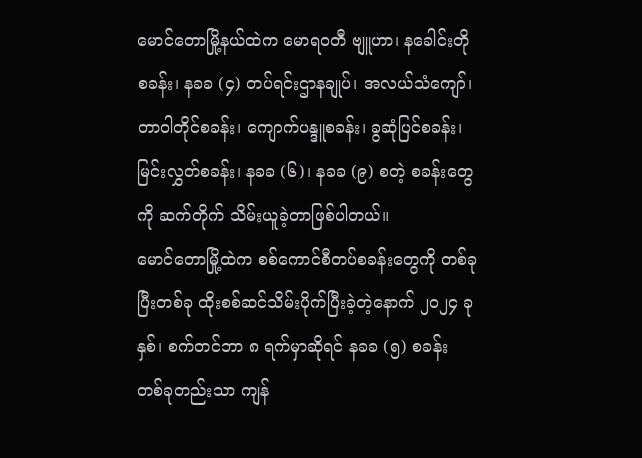မောင်တောမြို့နယ်ထဲက မောရဝတီ ဗျူဟာ၊ နခေါင်းတို စခန်း၊ နခခ (၄) တပ်ရင်းဌာနချုပ်၊ အလယ်သံကျော်၊ တာဝါတိုင်စခန်း၊ ကျောက်ပန္ဒူစခန်း၊ ခွဆုံပြင်စခန်း၊ မြင်းလွှတ်စခန်း၊ နခခ (၆)၊ နခခ (၉) စတဲ့ စခန်းတွေကို ဆက်တိုက် သိမ်းယူခဲ့တာဖြစ်ပါတယ်။
မောင်တောမြို့ထဲက စစ်ကောင်စီတပ်စခန်းတွေကို တစ်ခုပြီးတစ်ခု ထိုးစစ်ဆင်သိမ်းပိုက်ပြီးခဲ့တဲ့နောက် ၂၀၂၄ ခုနှစ်၊ စက်တင်ဘာ ၈ ရက်မှာဆိုရင် နခခ (၅) စခန်း တစ်ခုတည်းသာ ကျန်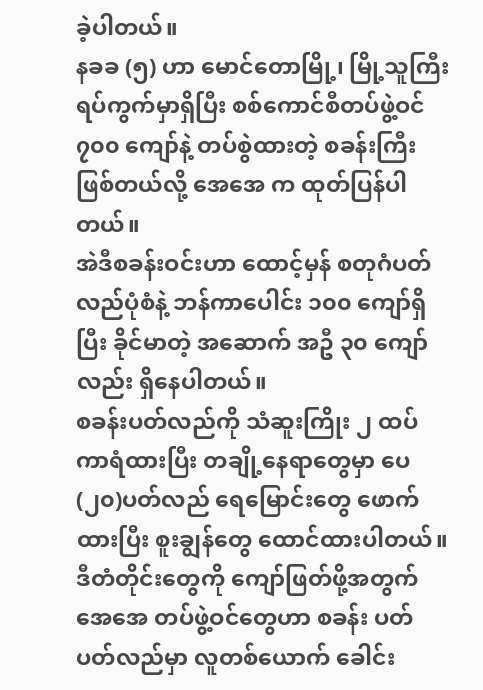ခဲ့ပါတယ်။
နခခ (၅) ဟာ မောင်တောမြို့၊ မြို့သူကြီးရပ်ကွက်မှာရှိပြီး စစ်ကောင်စီတပ်ဖွဲ့ဝင် ၇၀၀ ကျော်နဲ့ တပ်စွဲထားတဲ့ စခန်းကြီးဖြစ်တယ်လို့ အေအေ က ထုတ်ပြန်ပါတယ်။
အဲဒီစခန်းဝင်းဟာ ထောင့်မှန် စတုဂံပတ်လည်ပုံစံနဲ့ ဘန်ကာပေါင်း ၁၀၀ ကျော်ရှိပြီး ခိုင်မာတဲ့ အဆောက် အဦ ၃၀ ကျော်လည်း ရှိနေပါတယ်။
စခန်းပတ်လည်ကို သံဆူးကြိုး ၂ ထပ် ကာရံထားပြီး တချို့နေရာတွေမှာ ပေ(၂၀)ပတ်လည် ရေမြောင်းတွေ ဖောက်ထားပြီး စူးချွန်တွေ ထောင်ထားပါတယ်။
ဒီတံတိုင်းတွေကို ကျော်ဖြတ်ဖို့အတွက် အေအေ တပ်ဖွဲ့ဝင်တွေဟာ စခန်း ပတ်ပတ်လည်မှာ လူတစ်ယောက် ခေါင်း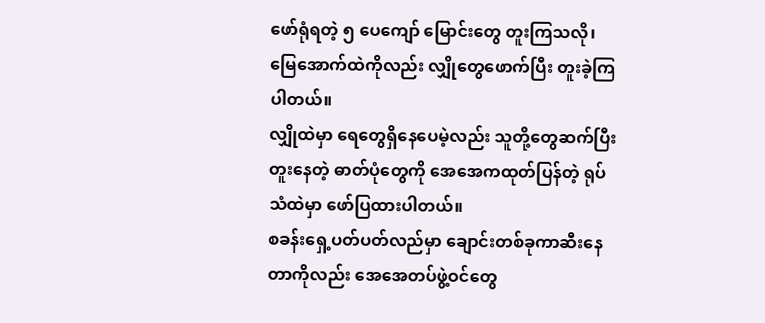ဖော်ရုံရတဲ့ ၅ ပေကျော် မြောင်းတွေ တူးကြသလို၊ မြေအောက်ထဲကိုလည်း လျှိုတွေဖောက်ပြီး တူးခဲ့ကြပါတယ်။
လျှိုထဲမှာ ရေတွေရှိနေပေမဲ့လည်း သူတို့တွေဆက်ပြီး တူးနေတဲ့ ဓာတ်ပုံတွေကို အေအေကထုတ်ပြန်တဲ့ ရုပ်သံထဲမှာ ဖော်ပြထားပါတယ်။
စခန်းရှေ့ပတ်ပတ်လည်မှာ ချောင်းတစ်ခုကာဆီးနေတာကိုလည်း အေအေတပ်ဖွဲ့ဝင်တွေ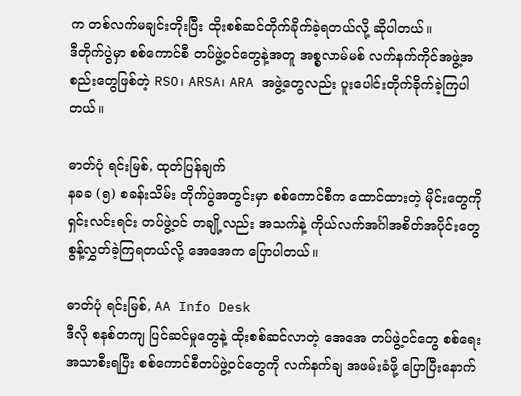က တစ်လက်မချင်းတိုးပြီး ထိုးစစ်ဆင်တိုက်ခိုက်ခဲ့ရတယ်လို့ ဆိုပါတယ်။
ဒီတိုက်ပွဲမှာ စစ်ကောင်စီ တပ်ဖွဲ့ဝင်တွေနဲ့အတူ အစ္စလာမ်မစ် လက်နက်ကိုင်အဖွဲ့အစည်းတွေဖြစ်တဲ့ RSO၊ ARSA၊ ARA အဖွဲ့တွေလည်း ပူးပေါင်းတိုက်ခိုက်ခဲ့ကြပါတယ်။

ဓာတ်ပုံ ရင်းမြစ်, ထုတ်ပြန်ချက်
နခခ (၅) စခန်းသိမ်း တိုက်ပွဲအတွင်းမှာ စစ်ကောင်စီက ထောင်ထားတဲ့ မိုင်းတွေကို ရှင်းလင်းရင်း တပ်ဖွဲ့ဝင် တချို့လည်း အသက်နဲ့ ကိုယ်လက်အင်္ဂါအစိတ်အပိုင်းတွေ စွန့်လွှတ်ခဲ့ကြရတယ်လို့ အေအေက ပြောပါတယ်။

ဓာတ်ပုံ ရင်းမြစ်, AA Info Desk
ဒီလို စနစ်တကျ ပြင်ဆင်မှုတွေနဲ့ ထိုးစစ်ဆင်လာတဲ့ အေအေ တပ်ဖွဲ့ဝင်တွေ စစ်ရေးအသာစီးရပြီး စစ်ကောင်စီတပ်ဖွဲ့ဝင်တွေကို လက်နက်ချ အဖမ်းခံဖို့ ပြောပြီးနောက်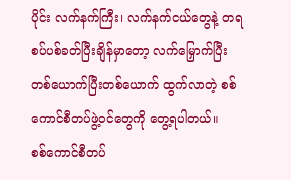ပိုင်း လက်နက်ကြီး၊ လက်နက်ငယ်တွေနဲ့ တရစပ်ပစ်ခတ်ပြီးချိန်မှာတော့ လက်မြှောက်ပြီး တစ်ယောက်ပြီးတစ်ယောက် ထွက်လာတဲ့ စစ်ကောင်စီတပ်ဖွဲ့ဝင်တွေကို တွေ့ရပါတယ်။
စစ်ကောင်စီတပ်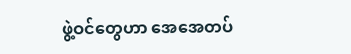ဖွဲ့ဝင်တွေဟာ အေအေတပ်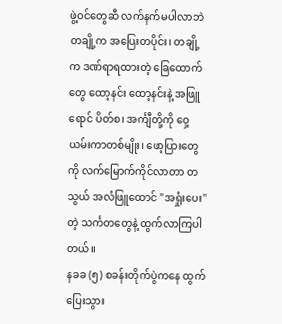ဖွဲ့ဝင်တွေဆီ လက်နက်မပါလာဘဲ တချို့က အပြေးတပိုင်း၊ တချို့က ဒဏ်ရာရထားတဲ့ ခြေထောက်တွေ ထော့နင်း ထော့နင်းနဲ့ အဖြူရောင် ပိတ်စ၊ အင်္ကျီတို့ကို ဝှေ့ယမ်းကာတစ်မျိုး၊ ဖော့ပြားတွေကို လက်မြောက်ကိုင်လာတာ တသွယ် အလံဖြူထောင် "အရှုံးပေး"တဲ့ သင်္ကတတွေနဲ့ ထွက်လာကြပါတယ်။
နခခ (၅) စခန်းတိုက်ပွဲကနေ ထွက်ပြေးသွား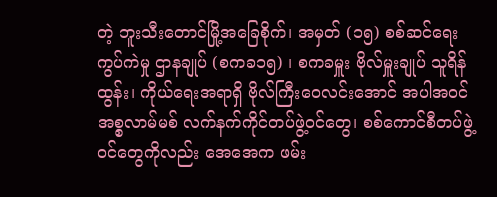တဲ့ ဘူးသီးတောင်မြို့အခြေစိုက်၊ အမှတ် (၁၅) စစ်ဆင်ရေးကွပ်ကဲမှု ဌာနချုပ် (စကခ၁၅) ၊ စကခမှူး ဗိုလ်မှူးချုပ် သူရိန်ထွန်း၊ ကိုယ်ရေးအရာရှိ ဗိုလ်ကြီးဝေလင်းအောင် အပါအဝင် အစ္စလာမ်မစ် လက်နက်ကိုင်တပ်ဖွဲ့ဝင်တွေ၊ စစ်ကောင်စီတပ်ဖွဲ့ဝင်တွေကိုလည်း အေအေက ဖမ်း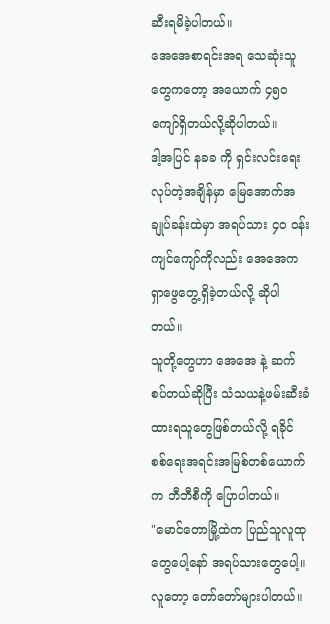ဆီးရမိခဲ့ပါတယ်။
အေအေစာရင်းအရ သေဆုံးသူတွေကတော့ အယောက် ၄၅၀ ကျော်ရှိတယ်လို့ဆိုပါတယ်။
ဒါ့အပြင် နခခ ကို ရှင်းလင်းရေး လုပ်တဲ့အချိန်မှာ မြေအောက်အချုပ်ခန်းထဲမှာ အရပ်သား ၄၀ ဝန်းကျင်ကျော်ကိုလည်း အေအေက ရှာဖွေတွေ့ရှိခဲ့တယ်လို့ ဆိုပါတယ်။
သူတို့တွေဟာ အေအေ နဲ့ ဆက်စပ်တယ်ဆိုပြီး သံသယနဲ့ဖမ်းဆီးခံထားရသူတွေဖြစ်တယ်လို့ ရခိုင် စစ်ရေးအရင်းအမြစ်တစ်ယောက်က ဘီဘီစီကို ပြောပါတယ်။
"မောင်တောမြို့ထဲက ပြည်သူလူထုတွေပေါ့နော် အရပ်သားတွေပေါ့။ လူတော့ တော်တော်များပါတယ်။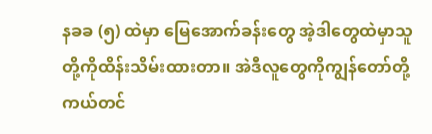နခခ (၅) ထဲမှာ မြေအောက်ခန်းတွေ အဲ့ဒါတွေထဲမှာသူတို့ကိုထိန်းသိမ်းထားတာ။ အဲဒီလူတွေကိုကျွန်တော်တို့ ကယ်တင်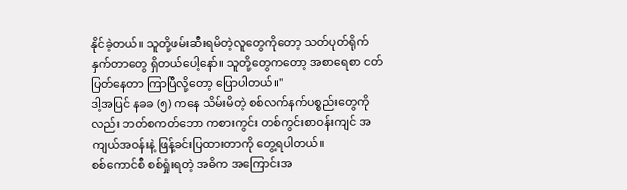နိုင်ခဲ့တယ်။ သူတို့ဖမ်းဆီးရမိတဲ့လူတွေကိုတော့ သတ်ပုတ်ရိုက်နှက်တာတွေ ရှိတယ်ပေါ့နော်။ သူတို့တွေကတော့ အစာရေစာ ငတ်ပြတ်နေတာ ကြာပြီလို့တော့ ပြောပါတယ်။"
ဒါ့အပြင် နခခ (၅) ကနေ သိမ်းမိတဲ့ စစ်လက်နက်ပစ္စည်းတွေကိုလည်း ဘတ်စကတ်ဘော ကစားကွင်း တစ်ကွင်းစာဝန်းကျင် အကျယ်အဝန်းနဲ့ ဖြန့်ခင်းပြထားတာကို တွေ့ရပါတယ်။
စစ်ကောင်စီ စစ်ရှုံးရတဲ့ အဓိက အကြောင်းအ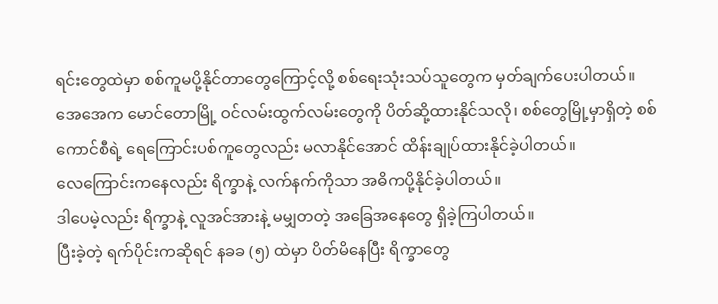ရင်းတွေထဲမှာ စစ်ကူမပို့နိုင်တာတွေကြောင့်လို့ စစ်ရေးသုံးသပ်သူတွေက မှတ်ချက်ပေးပါတယ်။
အေအေက မောင်တောမြို့ ဝင်လမ်းထွက်လမ်းတွေကို ပိတ်ဆို့ထားနိုင်သလို၊ စစ်တွေမြို့မှာရှိတဲ့ စစ်ကောင်စီရဲ့ ရေကြောင်းပစ်ကူတွေလည်း မလာနိုင်အောင် ထိန်းချုပ်ထားနိုင်ခဲ့ပါတယ်။
လေကြောင်းကနေလည်း ရိက္ခာနဲ့ လက်နက်ကိုသာ အဓိကပို့နိုင်ခဲ့ပါတယ်။
ဒါပေမဲ့လည်း ရိက္ခာနဲ့ လူအင်အားနဲ့ မမျှတတဲ့ အခြေအနေတွေ ရှိခဲ့ကြပါတယ်။
ပြီးခဲ့တဲ့ ရက်ပိုင်းကဆိုရင် နခခ (၅) ထဲမှာ ပိတ်မိနေပြီး ရိက္ခာတွေ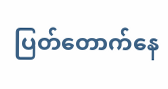ပြတ်တောက်နေ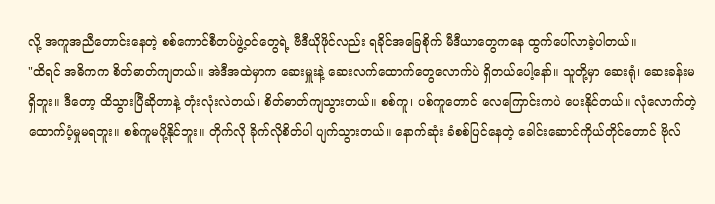လို့ အကူအညီတောင်းနေတဲ့ စစ်ကောင်စီတပ်ဖွဲ့ဝင်တွေရဲ့ ဗီဒီယိုဖိုင်လည်း ရခိုင်အခြေစိုက် မီဒီယာတွေကနေ ထွက်ပေါ်လာခဲ့ပါတယ်။
"ထိရင် အဓိကက စိတ်ဓာတ်ကျတယ်။ အဲဒီအထဲမှာက ဆေးမှူးနဲ့ ဆေးလက်ထောက်တွေလောက်ပဲ ရှိတယ်ပေါ့နော်။ သူတို့မှာ ဆေးရုံ၊ ဆေးခန်းမရှိဘူး။ ဒီတော့ ထိသွားပြီဆိုတာနဲ့ တုံးလုံးလဲတယ်၊ စိတ်ဓာတ်ကျသွားတယ်။ စစ်ကူ၊ ပစ်ကူတောင် လေကြောင်းကပဲ ပေးနိုင်တယ်။ လုံလောက်တဲ့ ထောက်ပံ့မှုမရဘူး။ စစ်ကူမပို့နိုင်ဘူး။ တိုက်လို ခိုက်လိုစိတ်ပါ ပျက်သွားတယ်။ နောက်ဆုံး ခံစစ်ပြင်နေတဲ့ ခေါင်းဆောင်ကိုယ်တိုင်တောင် ဗိုလ်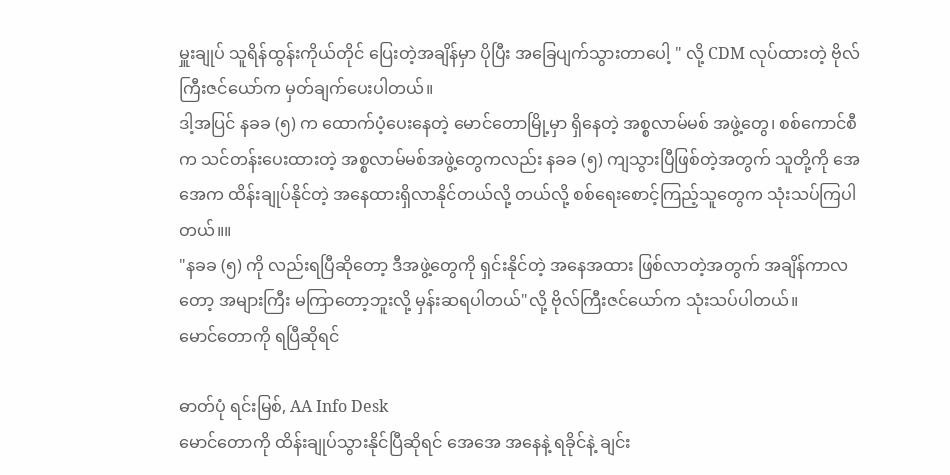မှူးချုပ် သူရိန်ထွန်းကိုယ်တိုင် ပြေးတဲ့အချိန်မှာ ပိုပြီး အခြေပျက်သွားတာပေါ့ " လို့ CDM လုပ်ထားတဲ့ ဗိုလ်ကြီးဇင်ယော်က မှတ်ချက်ပေးပါတယ်။
ဒါ့အပြင် နခခ (၅) က ထောက်ပံ့ပေးနေတဲ့ မောင်တောမြို့မှာ ရှိနေတဲ့ အစ္စလာမ်မစ် အဖွဲ့တွေ၊ စစ်ကောင်စီက သင်တန်းပေးထားတဲ့ အစ္စလာမ်မစ်အဖွဲ့တွေကလည်း နခခ (၅) ကျသွားပြီဖြစ်တဲ့အတွက် သူတို့ကို အေအေက ထိန်းချုပ်နိုင်တဲ့ အနေထားရှိလာနိုင်တယ်လို့ တယ်လို့ စစ်ရေးစောင့်ကြည့်သူတွေက သုံးသပ်ကြပါတယ်။။
"နခခ (၅) ကို လည်းရပြီဆိုတော့ ဒီအဖွဲ့တွေကို ရှင်းနိုင်တဲ့ အနေအထား ဖြစ်လာတဲ့အတွက် အချိန်ကာလတော့ အများကြီး မကြာတော့ဘူးလို့ မှန်းဆရပါတယ်"လို့ ဗိုလ်ကြီးဇင်ယော်က သုံးသပ်ပါတယ်။
မောင်တောကို ရပြီဆိုရင်

ဓာတ်ပုံ ရင်းမြစ်, AA Info Desk
မောင်တောကို ထိန်းချုပ်သွားနိုင်ပြီဆိုရင် အေအေ အနေနဲ့ ရခိုင်နဲ့ ချင်း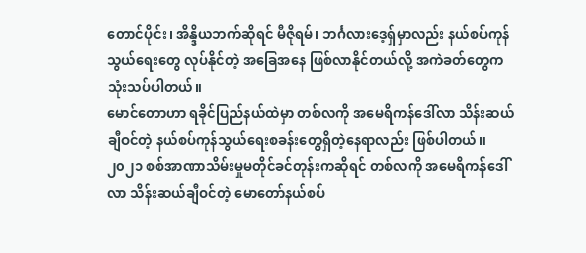တောင်ပိုင်း၊ အိန္ဒိယဘက်ဆိုရင် မီဇိုရမ်၊ ဘင်္ဂလားဒေ့ရှ်မှာလည်း နယ်စပ်ကုန်သွယ်ရေးတွေ လုပ်နိုင်တဲ့ အခြေအနေ ဖြစ်လာနိုင်တယ်လို့ အကဲခတ်တွေက သုံးသပ်ပါတယ်။
မောင်တောဟာ ရခိုင်ပြည်နယ်ထဲမှာ တစ်လကို အမေရိကန်ဒေါ်လာ သိန်းဆယ်ချီဝင်တဲ့ နယ်စပ်ကုန်သွယ်ရေးစခန်းတွေရှိတဲ့နေရာလည်း ဖြစ်ပါတယ်။
၂၀၂၁ စစ်အာဏာသိမ်းမှုမတိုင်ခင်တုန်းကဆိုရင် တစ်လကို အမေရိကန်ဒေါ်လာ သိန်းဆယ်ချီဝင်တဲ့ မောတော်နယ်စပ်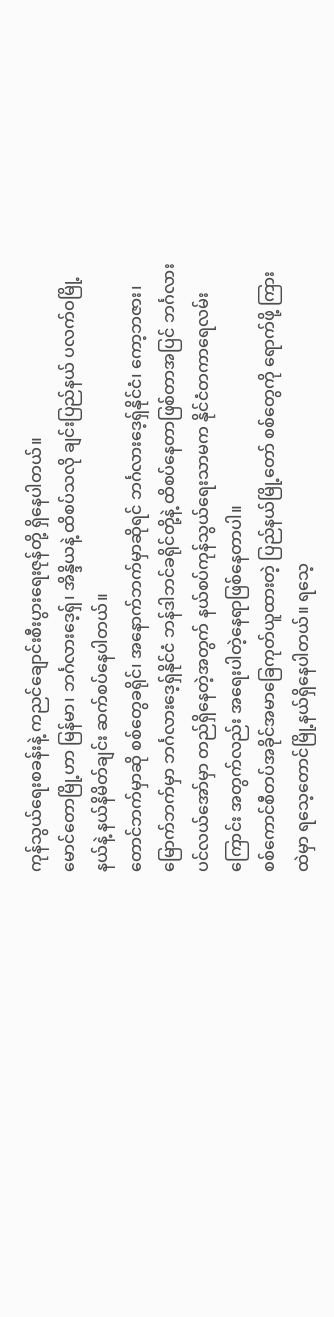ကုန်သွယ်ရေးစခန်းနဲ့ ကညင်ချောင်းစီးပွားရေးဇုန်တို့ ရှိနေပါတယ်။
မောင်တောမြို့ဟာ မြန်မာ၊ ဘင်္ဂလားဒေ့ရှ်၊ အိန္ဒိယနဲ့ ထိစပ်သလို ချင်းပြည်နယ် ပလက်ဝမြို့နယ်နဲ့ နယ်နိမိတ်ချင်း ဆက်စပ်နေပါတယ်။
တောင်ဘက်မှာဆို စစ်တွေခရိုင်၊ အနောက်ဘက်မှာဆိုရင် ဘင်္ဂလားဒေ့ရှ်နိုင်ငံ၊ ကော့ဘဇား၊ မြောက်ဘက်မှာ ဘင်္ဂလားဒေ့ရှ်နိုင်ငံ ဘန်ဒါဘင်ခရိုင်တို့နဲ့ ထိစပ်နေတာဖြစ်တာအပြင် ဘင်္ဂလားပင်လယ်အော်မှာ တည်ရှိနေတဲ့အတွက် နယ်စပ်ကုန်သွယ်ရေးသာမက နိုင်ငံတကာရေလမ်းကြောင်း အတွက်လည်း အရေးပါတဲ့နေရာဖြစ်နေတာပါ။
စစ်ကောင်စီတပ်အခိုင်အမာခြေကုတ်ယူထားတဲ့ ပြည်နယ်မြို့တော် စစ်တွေကို ရောက်ဖို့ ကြားထဲမှာ ရသေ့တောင်မြို့နယ်ရှိနေပါတယ်။ ရသေ့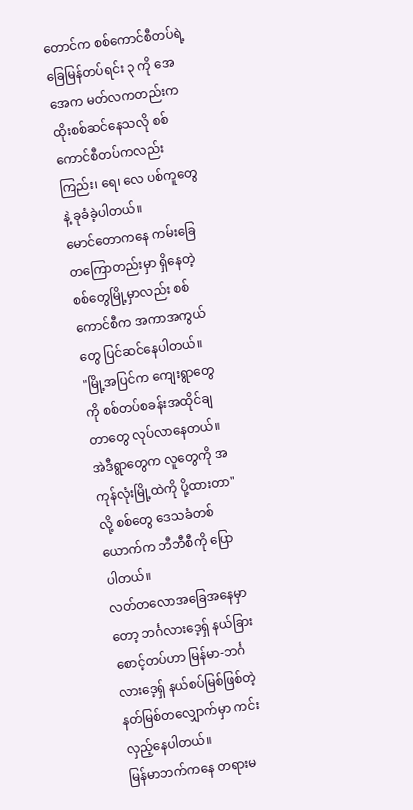တောင်က စစ်ကောင်စီတပ်ရဲ့ခြေမြန်တပ်ရင်း ၃ ကို အေအေက မတ်လကတည်းက ထိုးစစ်ဆင်နေသလို စစ်ကောင်စီတပ်ကလည်း ကြည်း၊ ရေ၊ လေ ပစ်ကူတွေနဲ့ ခုခံခဲ့ပါတယ်။
မောင်တောကနေ ကမ်းခြေ တကြောတည်းမှာ ရှိနေတဲ့ စစ်တွေမြို့မှာလည်း စစ်ကောင်စီက အကာအကွယ်တွေ ပြင်ဆင်နေပါတယ်။
"မြို့အပြင်က ကျေးရွာတွေကို စစ်တပ်စခန်းအထိုင်ချတာတွေ လုပ်လာနေတယ်။ အဲဒီရွာတွေက လူတွေကို အကုန်လုံးမြို့ထဲကို ပို့ထားတာ" လို့ စစ်တွေ ဒေသခံတစ်ယောက်က ဘီဘီစီကို ပြောပါတယ်။
လတ်တလောအခြေအနေမှာတော့ ဘင်္ဂလားဒေ့ရှ် နယ်ခြားစောင့်တပ်ဟာ မြန်မာ-ဘင်္ဂလားဒေ့ရှ် နယ်စပ်မြစ်ဖြစ်တဲ့ နတ်မြစ်တလျှောက်မှာ ကင်းလှည့်နေပါတယ်။
မြန်မာဘက်ကနေ တရားမ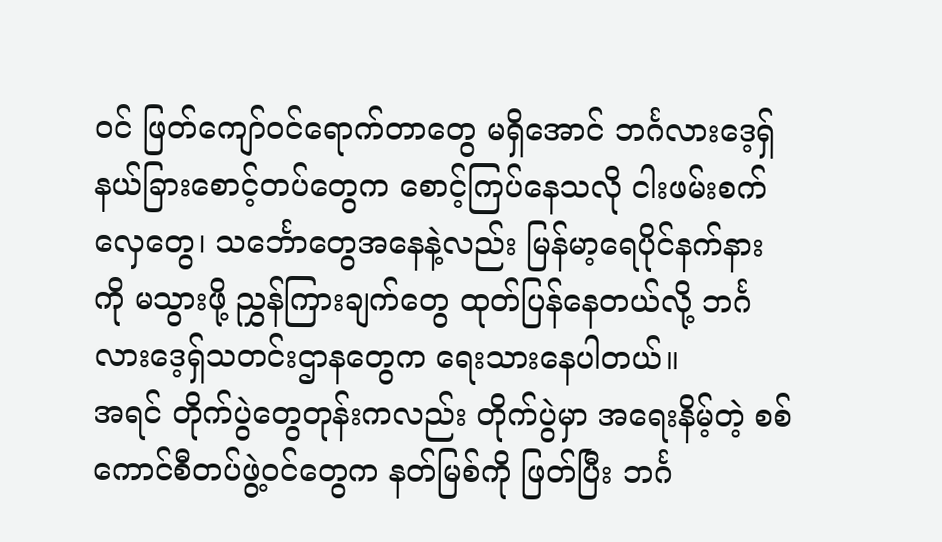ဝင် ဖြတ်ကျော်ဝင်ရောက်တာတွေ မရှိအောင် ဘင်္ဂလားဒေ့ရှ် နယ်ခြားစောင့်တပ်တွေက စောင့်ကြပ်နေသလို ငါးဖမ်းစက်လှေတွေ၊ သင်္ဘောတွေအနေနဲ့လည်း မြန်မာ့ရေပိုင်နက်နားကို မသွားဖို့ ညွှန်ကြားချက်တွေ ထုတ်ပြန်နေတယ်လို့ ဘင်္ဂလားဒေ့ရှ်သတင်းဌာနတွေက ရေးသားနေပါတယ်။
အရင် တိုက်ပွဲတွေတုန်းကလည်း တိုက်ပွဲမှာ အရေးနိမ့်တဲ့ စစ်ကောင်စီတပ်ဖွဲ့ဝင်တွေက နတ်မြစ်ကို ဖြတ်ပြီး ဘင်္ဂ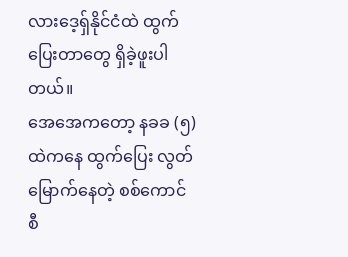လားဒေ့ရှ်နိုင်ငံထဲ ထွက်ပြေးတာတွေ ရှိခဲ့ဖူးပါတယ်။
အေအေကတော့ နခခ (၅) ထဲကနေ ထွက်ပြေး လွတ်မြောက်နေတဲ့ စစ်ကောင်စီ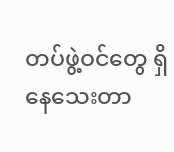တပ်ဖွဲ့ဝင်တွေ ရှိနေသေးတာ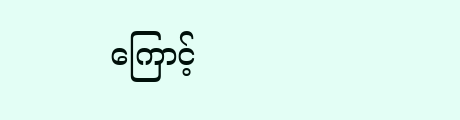ကြောင့်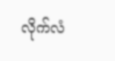လိုက်လံ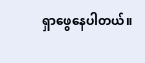ရှာဖွေနေပါတယ်။